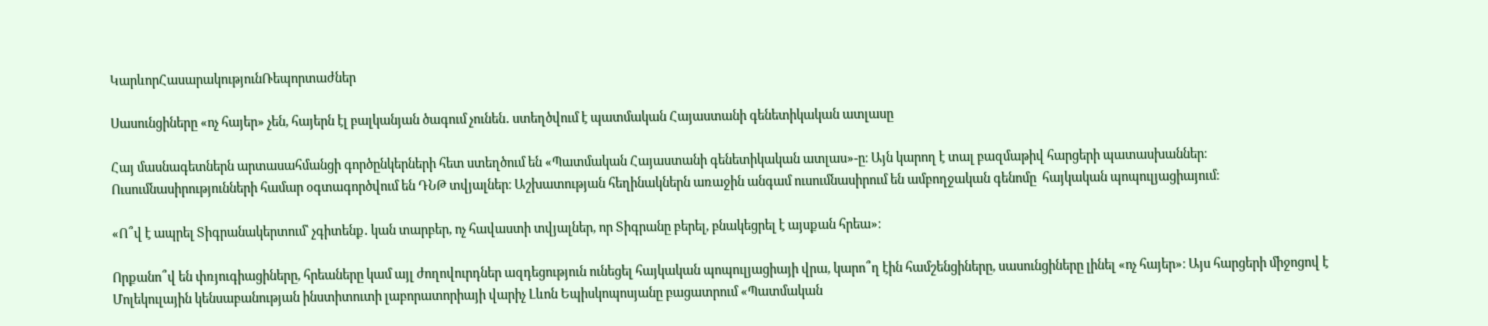ԿարևորՀասարակությունՌեպորտաժներ

Սասունցիները «ոչ հայեր» չեն, հայերն էլ բալկանյան ծագում չունեն․ ստեղծվում է պատմական Հայաստանի գենետիկական ատլասը

Հայ մասնագետներն արտասահմանցի գործընկերների հետ ստեղծում են «Պատմական Հայաստանի գենետիկական ատլաս»-ը։ Այն կարող է տալ բազմաթիվ հարցերի պատասխաններ։ Ուսումնասիրությունների համար օգտագործվում են ԴՆԹ տվյալներ։ Աշխատության հեղինակներն առաջին անգամ ուսումնասիրում են ամբողջական գենոմը  հայկական պոպուլյացիայում։

«Ո՞վ է ապրել Տիգրանակերտում՝ չգիտենք․ կան տարբեր, ոչ հավաստի տվյալներ, որ Տիգրանը բերել, բնակեցրել է այսքան հրեա»։

Որքանո՞վ են փռյուգիացիները, հրեաները կամ այլ ժողովուրդներ ազդեցություն ունեցել հայկական պոպուլյացիայի վրա, կարո՞ղ էին համշենցիները, սասունցիները լինել «ոչ հայեր»։ Այս հարցերի միջոցով է Մոլեկուլային կենսաբանության ինստիտուտի լաբորատորիայի վարիչ Լևոն Եպիսկոպոսյանը բացատրում «Պատմական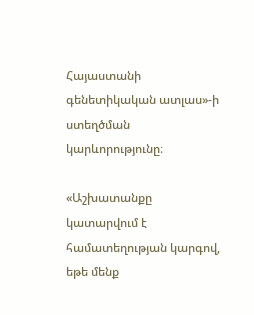Հայաստանի գենետիկական ատլաս»-ի ստեղծման կարևորությունը։

«Աշխատանքը կատարվում է համատեղության կարգով, եթե մենք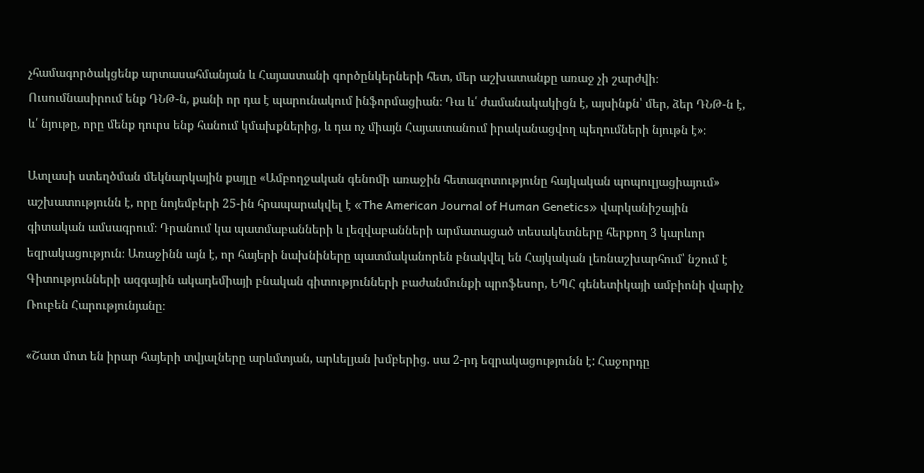չհամագործակցենք արտասահմանյան և Հայաստանի գործընկերների հետ, մեր աշխատանքը առաջ չի շարժվի։ Ուսումնասիրում ենք ԴՆԹ-ն, քանի որ դա է պարունակում ինֆորմացիան։ Դա և՛ ժամանակակիցն է, այսինքն՝ մեր, ձեր ԴՆԹ-ն է, և՛ նյութը, որը մենք դուրս ենք հանում կմախքներից, և դա ոչ միայն Հայաստանում իրականացվող պեղումների նյութն է»։

Ատլասի ստեղծման մեկնարկային քայլը «Ամբողջական գենոմի առաջին հետազոտությունը հայկական պոպուլյացիայում» աշխատությունն է, որը նոյեմբերի 25-ին հրապարակվել է «The American Journal of Human Genetics» վարկանիշային գիտական ամսագրում։ Դրանում կա պատմաբանների և լեզվաբանների արմատացած տեսակետները հերքող 3 կարևոր եզրակացություն։ Առաջինն այն է, որ հայերի նախնիները պատմականորեն բնակվել են Հայկական լեռնաշխարհում՝ նշում է Գիտությունների ազգային ակադեմիայի բնական գիտությունների բաժանմունքի պրոֆեսոր, ԵՊՀ գենետիկայի ամբիոնի վարիչ Ռուբեն Հարությունյանը։

«Շատ մոտ են իրար հայերի տվյալները արևմտյան, արևելյան խմբերից. սա 2-րդ եզրակացությունն է: Հաջորդը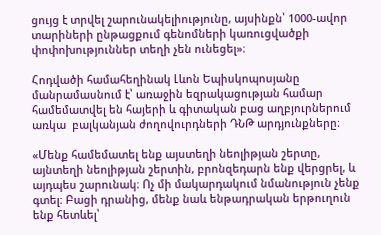ցույց է տրվել շարունակելիությունը, այսինքն՝ 1000-ավոր տարիների ընթացքում գենոմների կառուցվածքի փոփոխություններ տեղի չեն ունեցել»։

Հոդվածի համահեղինակ Լևոն Եպիսկոպոսյանը մանրամասնում է՝ առաջին եզրակացության համար համեմատվել են հայերի և գիտական բաց աղբյուրներում առկա  բալկանյան ժողովուրդների ԴՆԹ արդյունքները։

«Մենք համեմատել ենք այստեղի նեոլիթյան շերտը, այնտեղի նեոլիթյան շերտին, բրոնզեդարն ենք վերցրել, և այդպես շարունակ։ Ոչ մի մակարդակում նմանություն չենք գտել։ Բացի դրանից, մենք նաև ենթադրական երթուղուն ենք հետևել՝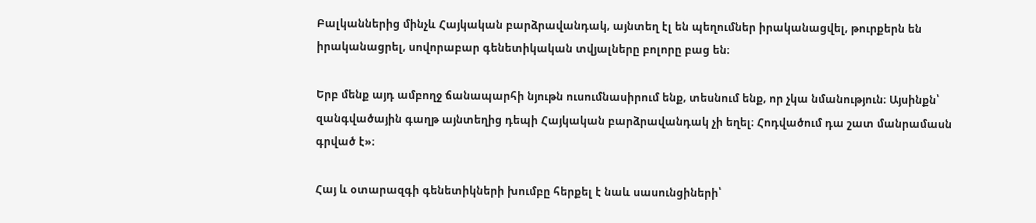Բալկաններից մինչև Հայկական բարձրավանդակ, այնտեղ էլ են պեղումներ իրականացվել, թուրքերն են իրականացրել, սովորաբար գենետիկական տվյալները բոլորը բաց են։

Երբ մենք այդ ամբողջ ճանապարհի նյութն ուսումնասիրում ենք, տեսնում ենք, որ չկա նմանություն։ Այսինքն՝ զանգվածային գաղթ այնտեղից դեպի Հայկական բարձրավանդակ չի եղել։ Հոդվածում դա շատ մանրամասն գրված է»։

Հայ և օտարազգի գենետիկների խումբը հերքել է նաև սասունցիների՝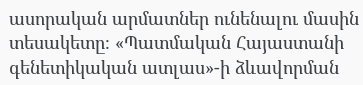ասորական արմատներ ունենալու մասին տեսակետը։ «Պատմական Հայաստանի գենետիկական ատլաս»-ի ձևավորման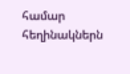համար հեղինակներն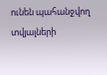ունեն պահանջվող տվյալների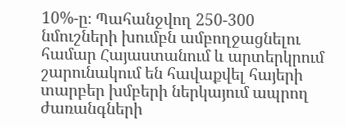10%-ը։ Պահանջվող 250-300 նմուշների խումբն ամբողջացնելու համար Հայաստանում և արտերկրում շարունակում են հավաքվել հայերի տարբեր խմբերի ներկայում ապրող ժառանգների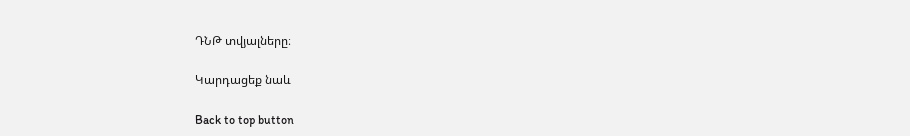ԴՆԹ տվյալները։

Կարդացեք նաև

Back to top button